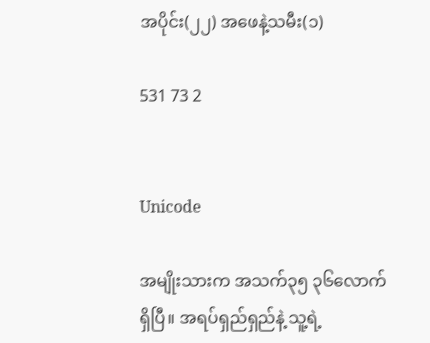အပိုင်း(၂၂) အဖေနဲ့သမီး(၁)

531 73 2


Unicode

အမျိုးသားက အသက်၃၅ ၃၆လောက်ရှိပြီ။ အရပ်ရှည်ရှည်နဲ့ သူ့ရဲ့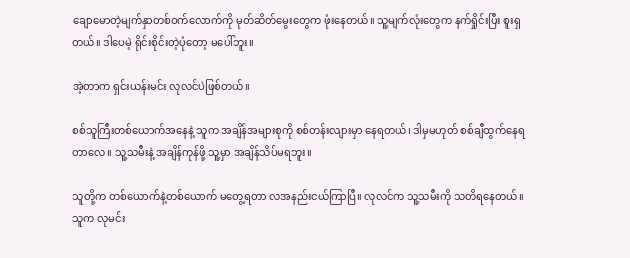ချောမောတဲ့မျက်နှာတစ်ဝက်လောက်ကို မုတ်ဆိတ်မွေးတွေက ဖုံးနေတယ်။ သူ့မျက်လုံးတွေက နက်ရှိုင်းပြီး စူးရှတယ်။ ဒါပေမဲ့ ရိုင်းစိုင်းတဲ့ပုံတော့ မပေါ်ဘူး။

အဲ့တာက ရှင်းယန်းမင်း လုလင်ပဲဖြစ်တယ်။

စစ်သူကြီးတစ်ယောက်အနေနဲ့ သူက အချိန်အများစုကို စစ်တန်းလျားမှာ နေရတယ်၊ ဒါမှမဟုတ် စစ်ချီထွက်နေရတာလေ။ သူ့သမီးနဲ့ အချိန်ကုန်ဖို့ သူ့မှာ အချိန်သိပ်မရဘူး။

သူတို့က တစ်ယောက်နဲ့တစ်ယောက် မတွေ့ရတာ လအနည်းငယ်ကြာပြီ။ လုလင်က သူ့သမီးကို သတိရနေတယ်။ သူက လုမင်း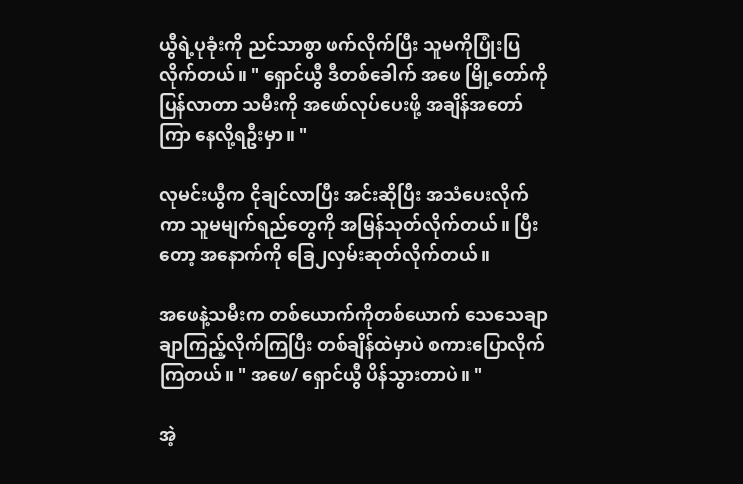ယွီရဲ့ပုခုံးကို ညင်သာစွာ ဖက်လိုက်ပြီး သူမကိုပြုံးပြလိုက်တယ်။ " ရှောင်ယွီ ဒီတစ်ခေါက် အဖေ မြို့တော်ကိုပြန်လာတာ သမီးကို အဖော်လုပ်ပေးဖို့ အချိန်အတော်ကြာ နေလို့ရဦးမှာ။ "

လုမင်းယွီက ငိုချင်လာပြီး အင်းဆိုပြီး အသံပေးလိုက်ကာ သူမမျက်ရည်တွေကို အမြန်သုတ်လိုက်တယ်။ ပြီးတော့ အနောက်ကို ခြေ၂လှမ်းဆုတ်လိုက်တယ်။

အဖေနဲ့သမီးက တစ်ယောက်ကိုတစ်ယောက် သေသေချာချာကြည့်လိုက်ကြပြီး တစ်ချိန်ထဲမှာပဲ စကားပြောလိုက်ကြတယ်။ " အဖေ/ ရှောင်ယွီ ပိန်သွားတာပဲ။ "

အဲ့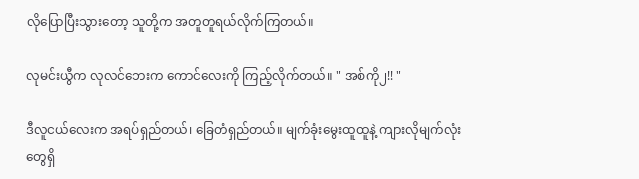လိုပြောပြီးသွားတော့ သူတို့က အတူတူရယ်လိုက်ကြတယ်။

လုမင်းယွီက လုလင်ဘေးက ကောင်လေးကို ကြည့်လိုက်တယ်။ " အစ်ကို၂!! "

ဒီလူငယ်လေးက အရပ်ရှည်တယ်၊ ခြေတံရှည်တယ်။ မျက်ခုံးမွေးထူထူနဲ့ ကျားလိုမျက်လုံးတွေရှိ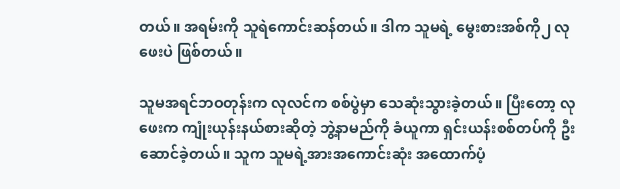တယ်။ အရမ်းကို သူရဲကောင်းဆန်တယ်။ ဒါက သူမရဲ့ မွေးစားအစ်ကို၂ လုဖေးပဲ ဖြစ်တယ်။

သူမအရင်ဘဝတုန်းက လုလင်က စစ်ပွဲမှာ သေဆုံးသွားခဲ့တယ်။ ပြီးတော့ လုဖေးက ကျုံးယုန်းနယ်စားဆိုတဲ့ ဘွဲ့နာမည်ကို ခံယူကာ ရှင်းယန်းစစ်တပ်ကို ဦးဆောင်ခဲ့တယ်။ သူက သူမရဲ့အားအကောင်းဆုံး အထောက်ပံ့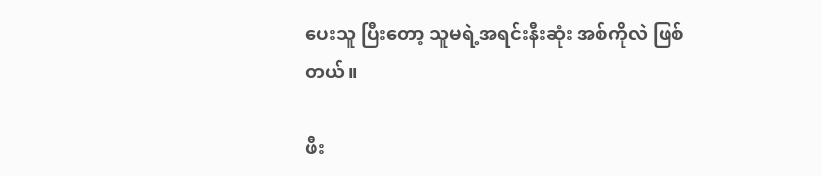ပေးသူ ပြီးတော့ သူမရဲ့အရင်းနီးဆုံး အစ်ကိုလဲ ဖြစ်တယ်။

ဖီး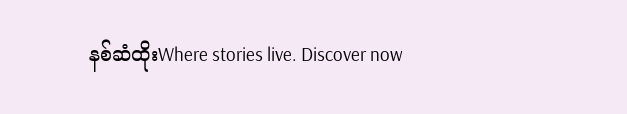နစ်ဆံထိုးWhere stories live. Discover now